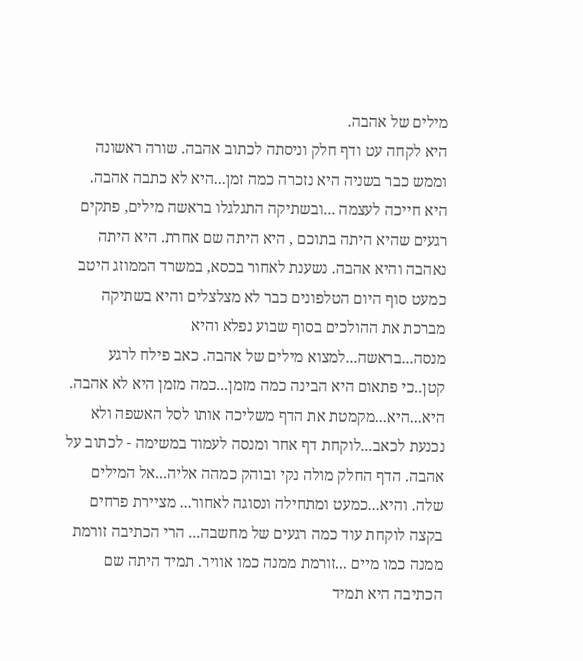מילים של אהבה.
היא לקחה עט ודף חלק וניסתה לכתוב אהבה. שורה ראשונה וממש כבר בשניה היא נזכרה כמה זמן...היא לא כתבה אהבה. היא חייכה לעצמה ...ובשתיקה התגלגלו בראשה מילים, פתקים רגעים שהיא היתה בתוכם , היא היתה שם אחרת. היא היתה נאהבה והיא אהבה. נשענת לאחור בכסא, במשרד הממוזג היטב כמעט סוף היום הטלפונים כבר לא מצלצלים והיא בשתיקה מברכת את ההולכים בסוף שבוע נפלא והיא מנסה...בראשה...למצוא מילים של אהבה. כאב פילח לרגע קטן..כי פתאום היא הבינה כמה מזמן...כמה מזמן היא לא אהבה. היא...היא...מקמטת את הדף משליכה אותו לסל האשפה ולא נכנעת לכאב...לוקחת דף אחר ומנסה לעמוד במשימה - לכתוב על אהבה. הדף החלק מולה נקי ובוהק כמהה אליה...אל המילים שלה. והיא...כמעט ומתחילה ונסוגה לאחור... מציירת פרחים בקצה לוקחת עוד כמה רגעים של מחשבה... הרי הכתיבה זורמת ממנה כמו מיים ...זורמת ממנה כמו אוויר. תמיד היתה שם הכתיבה היא תמיד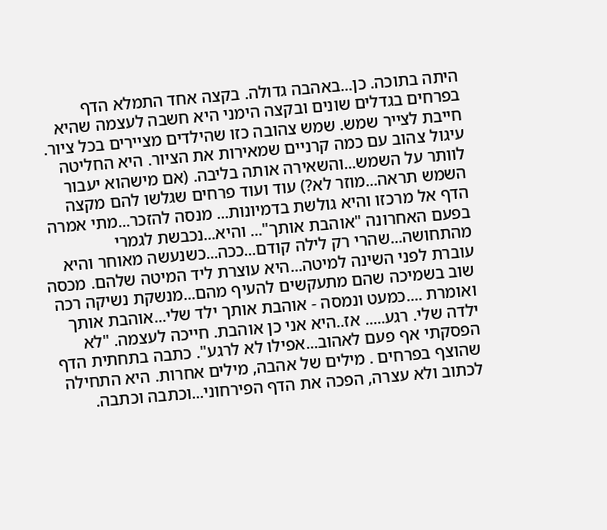היתה בתוכה. כן...באהבה גדולה. בקצה אחד התמלא הדף בפרחים בגדלים שונים ובקצה הימני היא חשבה לעצמה שהיא חייבת לצייר שמש. שמש צהובה כזו שהילדים מציירים בכל ציור. עיגול צהוב עם כמה קרניים שמאירות את הציור. היא החליטה לוותר על השמש...והשאירה אותה בליבה. (אם מישהוא יעבור השמש תראה...מוזר לא?) עוד ועוד פרחים שגלשו להם מקצה הדף אל מרכזו והיא גולשת בדמיונות... מנסה להזכר...מתי אמרה בפעם האחרונה "אוהבת אותך"... והיא...נכבשת לגמרי מהתחושה...שהרי רק לילה קודם...ככה...כשנעשה מאוחר והיא עוברת לפני השינה למיטה...היא עוצרת ליד המיטה שלהם. מכסה שוב בשמיכה שהם מתעקשים להעיף מהם...מנשקת נשיקה רכה ואומרת ....כמעט ונמסה - אוהבת אותך ילד שלי...אוהבת אותך ילדה שלי. רגע..... אז..היא אני כן אוהבת. חייכה לעצמה. "לא הפסקתי אף פעם לאהוב...אפילו לא לרגע". כתבה בתחתית הדף שהוצף בפרחים . מילים של אהבה, מילים אחרות. היא התחילה לכתוב ולא עצרה, הפכה את הדף הפירחוני...וכתבה וכתבה.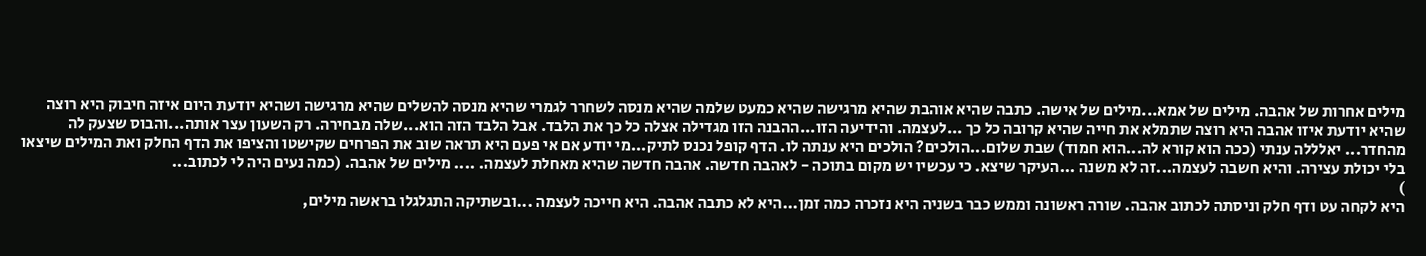מילים אחרות של אהבה. מילים של אמא...מילים של אישה. כתבה שהיא אוהבת שהיא מרגישה שהיא כמעט שלמה שהיא מנסה לשחרר לגמרי שהיא מנסה להשלים שהיא מרגישה ושהיא יודעת היום איזה חיבוק היא רוצה שהיא יודעת איזו אהבה היא רוצה שתמלא את חייה שהיא קרובה כל כך ...לעצמה. והידיעה הזו...ההבנה הזו מגדילה אצלה כל כך את הלבד. אבל הלבד הזה הוא...שלה מבחירה. רק השעון עצר אותה...והבוס שצעק לה מהחדר... יאלללה ענתי (ככה הוא קורא לה...הוא חמוד) שבת שלום...הולכים? הולכים היא ענתה לו. הדף קופל נכנס לתיק...מי יודע אם אי פעם היא תראה שוב את הפרחים שקישטו והציפו את הדף החלק ואת המילים שיצאו בלי יכולת עצירה. והיא חשבה לעצמה...זה לא משנה ...העיקר שיצא. כי עכשיו יש מקום בתוכה - לאהבה חדשה. אהבה חדשה שהיא מאחלת לעצמה. .... מילים של אהבה. (כמה נעים היה לי לכתוב...
)
היא לקחה עט ודף חלק וניסתה לכתוב אהבה. שורה ראשונה וממש כבר בשניה היא נזכרה כמה זמן...היא לא כתבה אהבה. היא חייכה לעצמה ...ובשתיקה התגלגלו בראשה מילים,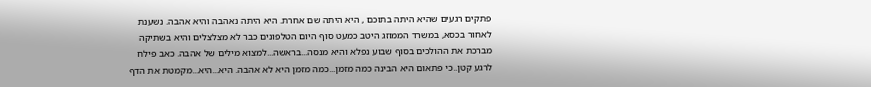פתקים רגעים שהיא היתה בתוכם , היא היתה שם אחרת. היא היתה נאהבה והיא אהבה. נשענת לאחור בכסא, במשרד הממוזג היטב כמעט סוף היום הטלפונים כבר לא מצלצלים והיא בשתיקה מברכת את ההולכים בסוף שבוע נפלא והיא מנסה...בראשה...למצוא מילים של אהבה. כאב פילח לרגע קטן..כי פתאום היא הבינה כמה מזמן...כמה מזמן היא לא אהבה. היא...היא...מקמטת את הדף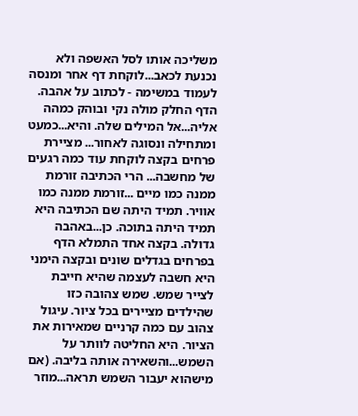משליכה אותו לסל האשפה ולא נכנעת לכאב...לוקחת דף אחר ומנסה לעמוד במשימה - לכתוב על אהבה. הדף החלק מולה נקי ובוהק כמהה אליה...אל המילים שלה. והיא...כמעט ומתחילה ונסוגה לאחור... מציירת פרחים בקצה לוקחת עוד כמה רגעים של מחשבה... הרי הכתיבה זורמת ממנה כמו מיים ...זורמת ממנה כמו אוויר. תמיד היתה שם הכתיבה היא תמיד היתה בתוכה. כן...באהבה גדולה. בקצה אחד התמלא הדף בפרחים בגדלים שונים ובקצה הימני היא חשבה לעצמה שהיא חייבת לצייר שמש. שמש צהובה כזו שהילדים מציירים בכל ציור. עיגול צהוב עם כמה קרניים שמאירות את הציור. היא החליטה לוותר על השמש...והשאירה אותה בליבה. (אם מישהוא יעבור השמש תראה...מוזר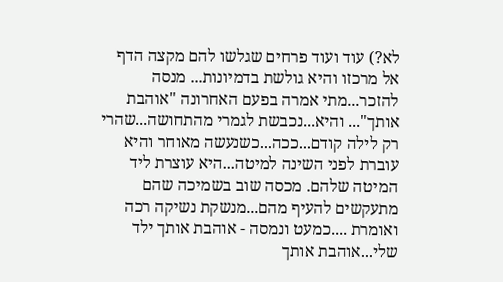לא?) עוד ועוד פרחים שגלשו להם מקצה הדף אל מרכזו והיא גולשת בדמיונות... מנסה להזכר...מתי אמרה בפעם האחרונה "אוהבת אותך"... והיא...נכבשת לגמרי מהתחושה...שהרי רק לילה קודם...ככה...כשנעשה מאוחר והיא עוברת לפני השינה למיטה...היא עוצרת ליד המיטה שלהם. מכסה שוב בשמיכה שהם מתעקשים להעיף מהם...מנשקת נשיקה רכה ואומרת ....כמעט ונמסה - אוהבת אותך ילד שלי...אוהבת אותך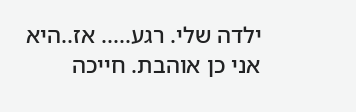ילדה שלי. רגע..... אז..היא אני כן אוהבת. חייכה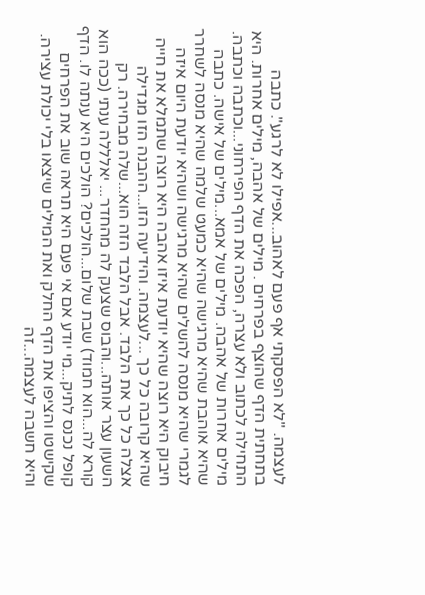לעצמה. "לא הפסקתי אף פעם לאהוב...אפילו לא לרגע". כתבה בתחתית הדף שהוצף בפרחים . מילים של אהבה, מילים אחרות. היא התחילה לכתוב ולא עצרה, הפכה את הדף הפירחוני...וכתבה וכתבה. מילים אחרות של אהבה. מילים של אמא...מילים של אישה. כתבה שהיא אוהבת שהיא מרגישה שהיא כמעט שלמה שהיא מנסה לשחרר לגמרי שהיא מנסה להשלים שהיא מרגישה ושהיא יודעת היום איזה חיבוק היא רוצה שהיא יודעת איזו אהבה היא רוצה שתמלא את חייה שהיא קרובה כל כך ...לעצמה. והידיעה הזו...ההבנה הזו מגדילה אצלה כל כך את הלבד. אבל הלבד הזה הוא...שלה מבחירה. רק השעון עצר אותה...והבוס שצעק לה מהחדר... יאלללה ענתי (ככה הוא קורא לה...הוא חמוד) שבת שלום...הולכים? הולכים היא ענתה לו. הדף קופל נכנס לתיק...מי יודע אם אי פעם היא תראה שוב את הפרחים שקישטו והציפו את הדף החלק ואת המילים שיצאו בלי יכולת עצירה. והיא חשבה לעצמה...זה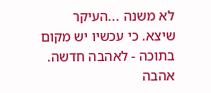לא משנה ...העיקר שיצא. כי עכשיו יש מקום בתוכה - לאהבה חדשה. אהבה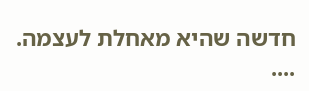חדשה שהיא מאחלת לעצמה. ....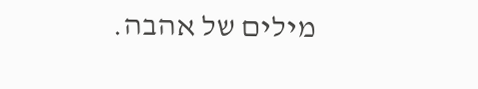מילים של אהבה.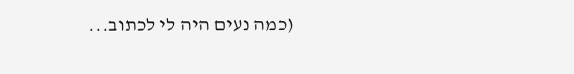(כמה נעים היה לי לכתוב...